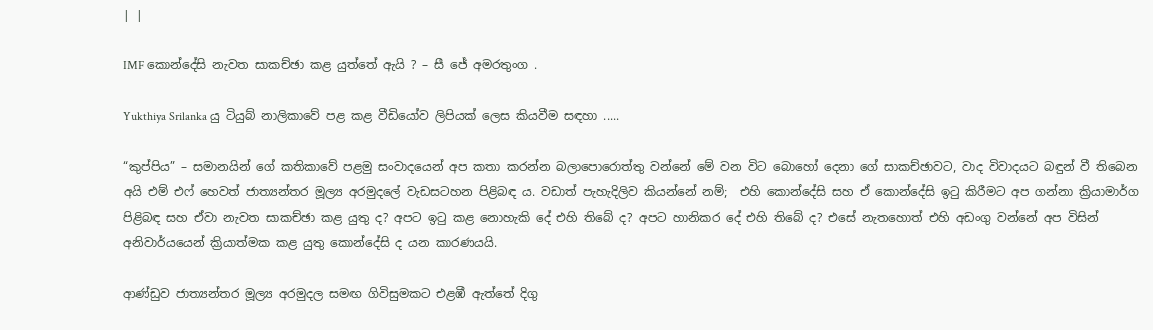| |

IMF කොන්දේසි නැවත සාකච්ඡා කළ යුත්තේ ඇයි ? – සී ජේ අමරතුංග .

Yukthiya Srilanka යු ටියුබ් නාලිකාවේ පළ කළ වීඩියෝව ලිපියක් ලෙස කියවීම සඳහා .....

“කුප්පිය” – සමානයින් ගේ කතිකාවේ පළමු සංවාදයෙන් අප කතා කරන්න බලාපොරොත්තු වන්නේ මේ වන විට බොහෝ දෙනා ගේ සාකච්ඡාවට, වාද විවාදයට බඳුන් වී තිබෙන  අයි එම් එෆ් හෙවත් ජාත්‍යන්තර මූල්‍ය අරමුදලේ වැඩසටහන පිළිබඳ ය. වඩාත් පැහැදිලිව කියන්නේ නම්;  එහි කොන්දේසි සහ ඒ කොන්දේසි ඉටු කිරීමට අප ගන්නා ක්‍රියාමාර්ග පිළිබඳ සහ ඒවා නැවත සාකච්ඡා කළ යුතු ද? අපට ඉටු කළ නොහැකි දේ එහි තිබේ ද? අපට හානිකර දේ එහි තිබේ ද? එසේ නැතහොත් එහි අඩංගු වන්නේ අප විසින් අනිවාර්යයෙන් ක්‍රියාත්මක කළ යුතු කොන්දේසි ද යන කාරණයයි.

ආණ්ඩුව ජාත්‍යන්තර මූල්‍ය අරමුදල සමඟ ගිවිසුමකට එළඹී ඇත්තේ දිගු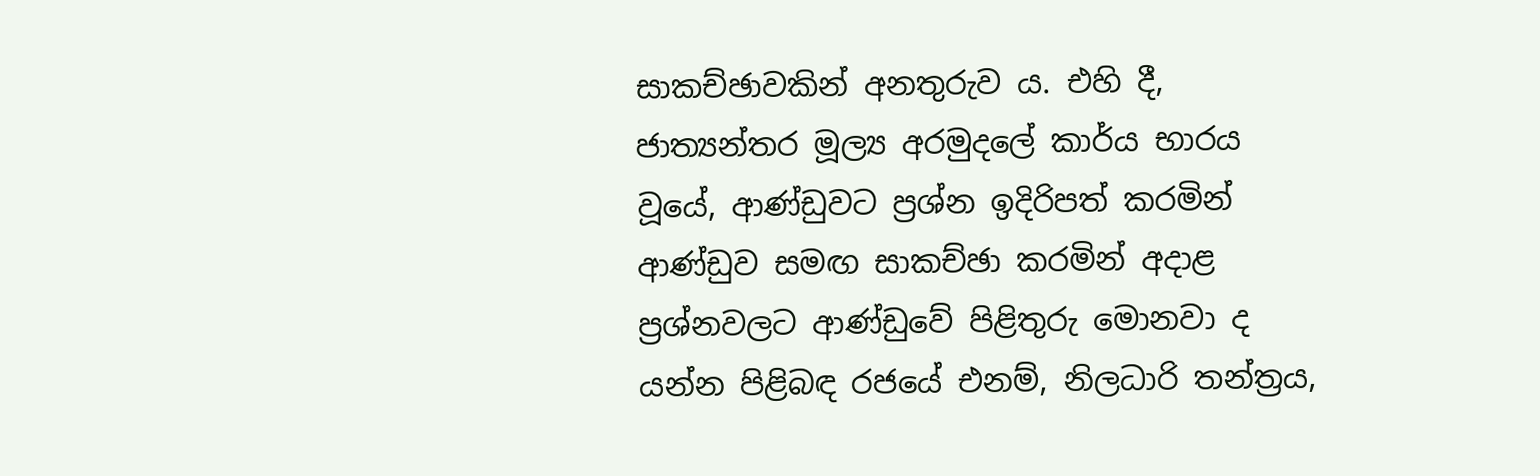සාකච්ඡාවකින් අනතුරුව ය. එහි දී, ජාත්‍යන්තර මූල්‍ය අරමුදලේ කාර්ය භාරය වූයේ, ආණ්ඩුවට ප්‍රශ්න ඉදිරිපත් කරමින් ආණ්ඩුව සමඟ සාකච්ඡා කරමින් අදාළ ප්‍රශ්නවලට ආණ්ඩුවේ පිළිතුරු මොනවා ද යන්න පිළිබඳ රජයේ එනම්, නිලධාරි තන්ත්‍රය,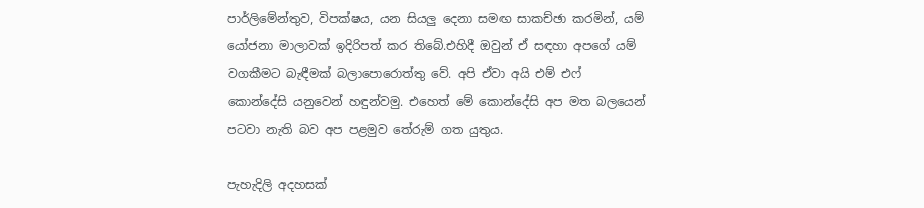පාර්ලිමේන්තුව, විපක්ෂය, යන සියලු දෙනා සමඟ සාකච්ඡා කරමින්, යම් යෝජනා මාලාවක් ඉදිරිපත් කර තිබේ.එහිදී ඔවුන් ඒ සඳහා අපගේ යම් වගකීමට බැඳීමක් බලාපොරොත්තු වේ. අපි ඒවා අයි එම් එෆ් කොන්දේසි යනුවෙන් හඳුන්වමු. එහෙත් මේ කොන්දේසි අප මත බලයෙන් පටවා නැති බව අප පළමුව තේරුම් ගත යුතුය.

පැහැදිලි අදහසක්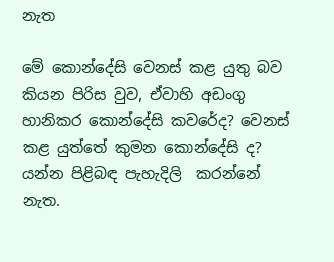නැත

මේ කොන්දේසි වෙනස් කළ යුතු බව කියන පිරිස වුව, ඒවාහි අඩංගු හානිකර කොන්දේසි කවරේද? වෙනස් කළ යුත්තේ කුමන කොන්දේසි ද? යන්න පිළිබඳ පැහැදිලි  කරන්නේ නැත.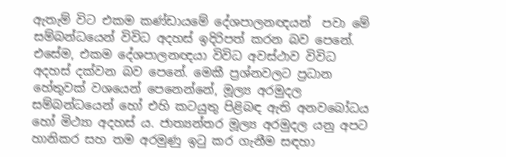ඇතැම් විට එකම කණ්ඩායමේ දේශපාලනඥයන්  පවා මේ සම්බන්ධයෙන් විවිධ අදහස් ඉදිරිපත් කරන බව පෙනේ. එසේම, එකම දේශපාලනඥයා විවිධ අවස්ථාව විවිධ අදහස් දක්වන බව පෙනේ. මෙකී ප්‍රශ්නවලට ප්‍රධාන හේතුවක් වශයෙන් පෙනෙන්නේ, මූල්‍ය අරමුදල සම්බන්ධයෙන් හෝ එහි කටයුතු පිළිබඳ ඇති අනවබෝධය හෝ මිථ්‍යා අදහස් ය. ජාත්‍යන්තර මූල්‍ය අරමුදල යනු අපට හානිකර සහ තම අරමුණු ඉටු කර ගැනීම සඳහා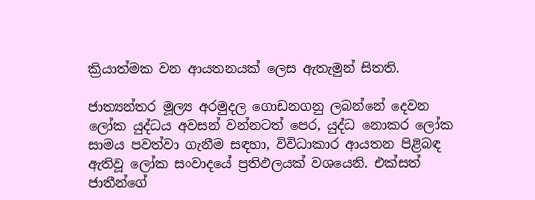ක්‍රියාත්මක වන ආයතනයක් ලෙස ඇතැමුන් සිතති.

ජාත්‍යන්තර මූල්‍ය අරමුදල ගොඩනගනු ලබන්නේ දෙවන ලෝක යුද්ධය අවසන් වන්නටත් පෙර, යුද්ධ නොකර ලෝක සාමය පවත්වා ගැනීම සඳහා, විවිධාකාර ආයතන පිළිබඳ ඇතිවූ ලෝක සංවාදයේ ප්‍රතිඵලයක් වශයෙනි. එක්සත් ජාතීන්ගේ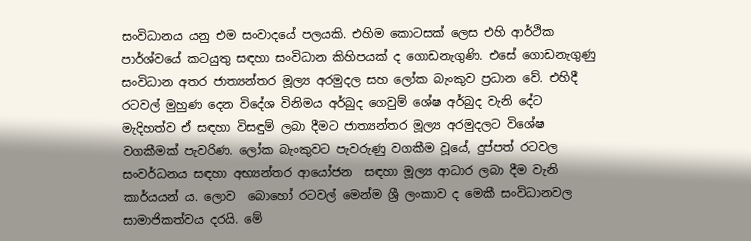සංවිධානය යනු එම සංවාදයේ පලයකි. එහිම කොටසක් ලෙස එහි ආර්ථික පාර්ශ්වයේ කටයුතු සඳහා සංවිධාන කිහිපයක් ද ගොඩනැගුණි. එසේ ගොඩනැගුණු සංවිධාන අතර ජාත්‍යන්තර මූල්‍ය අරමුදල සහ ලෝක බැංකුව ප්‍රධාන වේ. එහිදී රටවල් මුහුණ දෙන විදේශ විනිමය අර්බුද ගෙවුම් ශේෂ අර්බුද වැනි දේට මැදිහත්ව ඒ සඳහා විසඳුම් ලබා දීමට ජාත්‍යන්තර මූල්‍ය අරමුදලට විශේෂ වගකීමක් පැවරිණ. ලෝක බැංකුවට පැවරුණු වගකීම වූයේ, දුප්පත් රටවල සංවර්ධනය සඳහා අභ්‍යන්තර ආයෝජන  සඳහා මූල්‍ය ආධාර ලබා දීම වැනි කාර්යයන් ය. ලොව  බොහෝ රටවල් මෙන්ම ශ්‍රී ලංකාව ද මෙකී සංවිධානවල සාමාජිකත්වය දරයි. මේ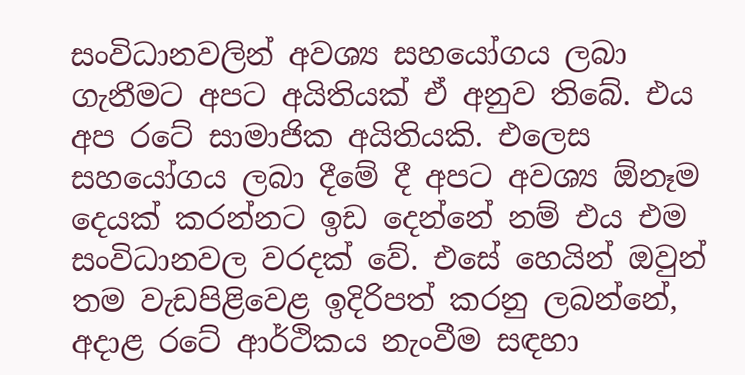සංවිධානවලින් අවශ්‍ය සහයෝගය ලබා ගැනීමට අපට අයිතියක් ඒ අනුව තිබේ. එය අප රටේ සාමාජික අයිතියකි. එලෙස සහයෝගය ලබා දීමේ දී අපට අවශ්‍ය ඕනෑම දෙයක් කරන්නට ඉඩ දෙන්නේ නම් එය එම සංවිධානවල වරදක් වේ. එසේ හෙයින් ඔවුන් තම වැඩපිළිවෙළ ඉදිරිපත් කරනු ලබන්නේ, අදාළ රටේ ආර්ථිකය නැංවීම සඳහා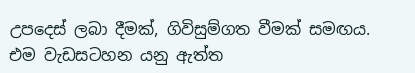උපදෙස් ලබා දීමක්, ගිවිසුම්ගත වීමක් සමඟය. එම වැඩසටහන යනු ඇත්ත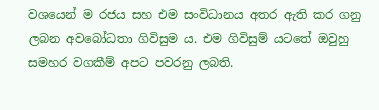වශයෙන් ම රජය සහ එම සංවිධානය අතර ඇති කර ගනු ලබන අවබෝධතා ගිවිසුම ය. එම ගිවිසුම් යටතේ ඔවුහු සමහර වගකීම් අපට පවරනු ලබති.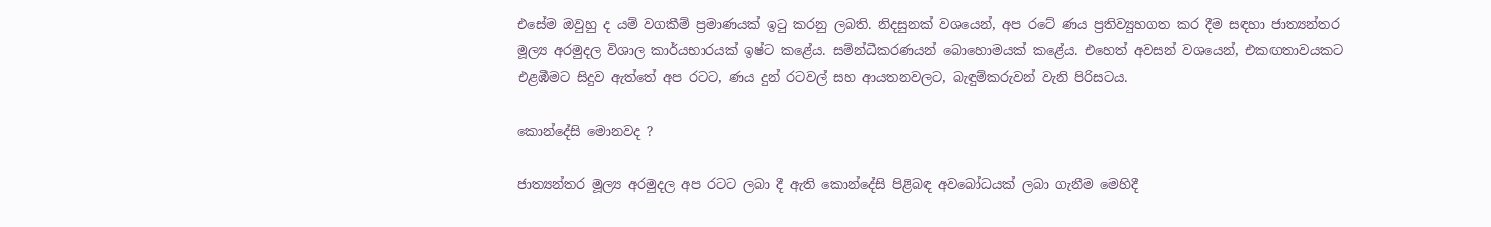එසේම ඔවුහු ද යම් වගකීම් ප්‍රමාණයක් ඉටු කරනු ලබති. නිදසුනක් වශයෙන්, අප රටේ ණය ප්‍රතිව්‍යුහගත කර දීම සඳහා ජාත්‍යන්තර මූල්‍ය අරමුදල විශාල කාර්යභාරයක් ඉෂ්ට කළේය. සම්න්ධීකරණයන් බොහොමයක් කළේය. එහෙත් අවසන් වශයෙන්, එකඟතාවයකට එළඹීමට සිදුව ඇත්තේ අප රටට, ණය දුන් රටවල් සහ ආයතනවලට, බැඳුම්කරුවන් වැනි පිරිසටය.

කොන්දේසි මොනවද ?

ජාත්‍යන්තර මූල්‍ය අරමුදල අප රටට ලබා දී ඇති කොන්දේසි පිළිබඳ අවබෝධයක් ලබා ගැනීම මෙහිදී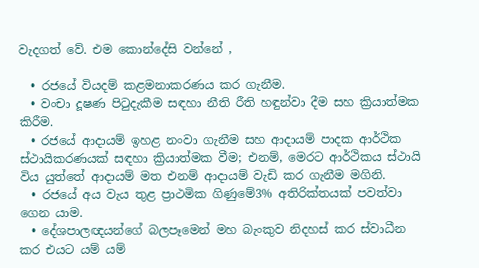වැදගත් වේ. එම කොන්දේසි වන්නේ ,

  • රජයේ වියදම් කළමනාකරණය කර ගැනීම.
  • වංචා දූෂණ පිටුදැකීම සඳහා නීති රීති හඳුන්වා දීම සහ ක්‍රියාත්මක කිරීම.
  • රජයේ ආදායම් ඉහළ නංවා ගැනීම සහ ආදායම් පාදක ආර්ථික ස්ථායිකරණයක් සඳහා ක්‍රියාත්මක වීම; එනම්, මෙරට ආර්ථිකය ස්ථායි විය යුත්තේ ආදායම් මත එනම් ආදායම් වැඩි කර ගැනීම මගිනි.
  • රජයේ අය වැය තුළ ප්‍රාථමික ගිණුමේ3% අතිරික්තයක් පවත්වා ගෙන යාම.
  • දේශපාලඥයන්ගේ බලපෑමෙන් මහ බැංකුව නිදහස් කර ස්වාධීන කර එයට යම් යම්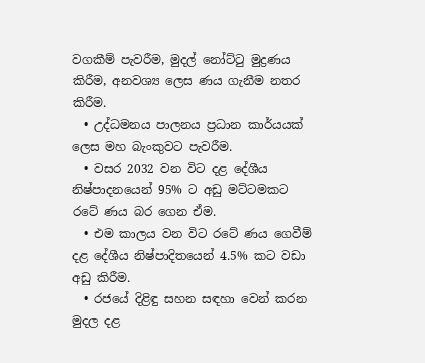වගකීම් පැවරීම, මුදල් නෝට්ටු මුද්‍රණය කිරීම, අනවශ්‍ය ලෙස ණය ගැනීම නතර කිරීම.
  • උද්ධමනය පාලනය ප්‍රධාන කාර්යයක් ලෙස මහ බැංකුවට පැවරීම.
  • වසර 2032 වන විට දළ දේශීය නිෂ්පාදනයෙන් 95% ට අඩු මට්ටමකට රටේ ණය බර ගෙන ඒම.
  • එම කාලය වන විට රටේ ණය ගෙවීම් දළ දේශීය නිෂ්පාදිතයෙන් 4.5% කට වඩා අඩු කිරීම.
  • රජයේ දිළිඳු සහන සඳහා වෙන් කරන මුදල දළ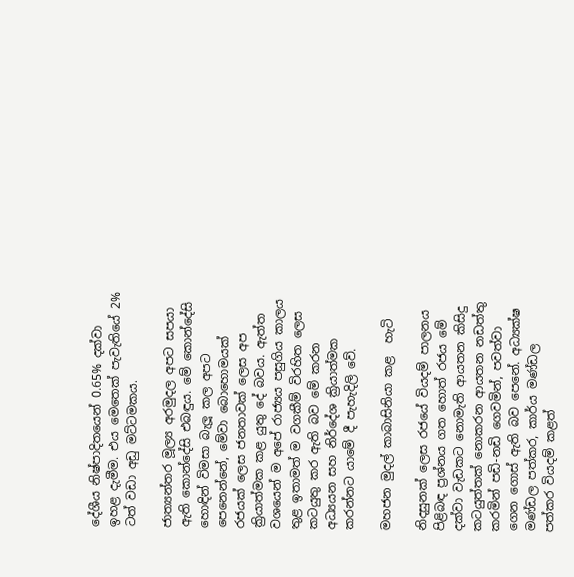දේශීය නිෂ්පාදිතයෙන් 0.65% දක්වා ඉහළ දැමීම. එය මෙතෙක් පැවැතියේ 2% ටත් වඩා අඩු මට්ටමකය.

ජාත්‍යන්තර මූල්‍ය අරමුදල අපට සපයා ඇති කොන්දේසි එබඳුය. මේ කොන්දේසි හොඳින් විමසා බැලූ කල අපට පෙනෙන්නේ, මේවා බොහොමයක් රජයක් ලෙස ජනතාවක් ලෙස අප ක්‍රියාත්මක කළ යුතු දේ බවය. ඇත්ත වශයෙන් ම අපේ රාජ්‍යය පසුගිය කාලය තුළ ඉතාමත් ම වගකීම් විරහිත ලෙස කටයුතු කර ඇති බව මේ කරන අධ්‍යයන සහ නිර්දේශ ක්‍රියාත්මක කරන්නට යාමේ දී පැහැදිලි වේ.

මහජන මුදල් කාබාසිනියා කළ  හැටි

නිදසුනක් ලෙස රජයේ වියදම් පාලනය පිළිබඳ ප්‍රශ්නය ගත හොත් රජය මේ දක්වා වැඩකට නොමැති ආයතන කිසිදු කටයුත්තක් නොකරන ආයතන නඩත්තු කරමින් පඩි-නඩි ගෙවමින්, පවත්වා ගෙන ගොස් ඇති බව පෙනේ. අධ්‍යක්ෂ මණ්ඩල පත්කර, කාර්ය මණ්ඩල පත්කර වියදම් කළත්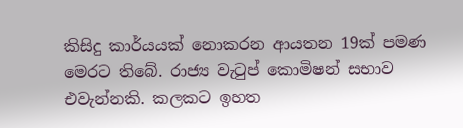කිසිදු කාර්යයක් නොකරන ආයතන 19ක් පමණ මෙරට තිබේ. රාජ්‍ය වැටුප් කොමිෂන් සභාව එවැන්නකි. කලකට ඉහත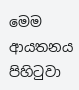මෙම ආයතනය පිහිටුවා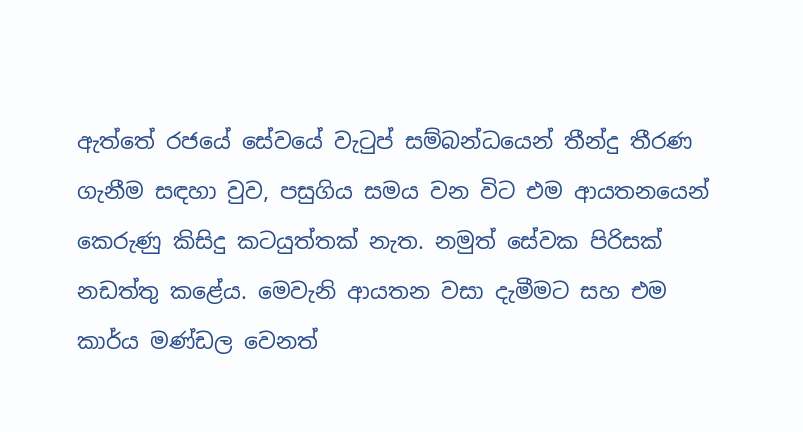ඇත්තේ රජයේ සේවයේ වැටුප් සම්බන්ධයෙන් තීන්දු තීරණ ගැනීම සඳහා වුව, පසුගිය සමය වන විට එම ආයතනයෙන් කෙරුණු කිසිදු කටයුත්තක් නැත. නමුත් සේවක පිරිසක් නඩත්තු කළේය. මෙවැනි ආයතන වසා දැමීමට සහ එම කාර්ය මණ්ඩල වෙනත්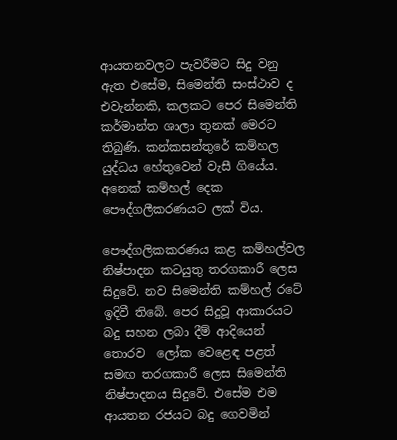ආයතනවලට පැවරීමට සිදු වනු ඇත එසේම, සිමෙන්ති සංස්ථාව ද එවැන්නකි, කලකට පෙර සිමෙන්ති කර්මාන්ත ශාලා තුනක් මෙරට තිබුණි. කන්කසන්තුරේ කම්හල යුද්ධය හේතුවෙන් වැසී ගියේය. අනෙක් කම්හල් දෙක පෞද්ගලීකරණයට ලක් විය.

පෞද්ගලිකකරණය කළ කම්හල්වල නිෂ්පාදන කටයුතු තරගකාරී ලෙස සිදුවේ. නව සිමෙන්ති කම්හල් රටේ ඉදිවී තිබේ. පෙර සිදුවූ ආකාරයට බදු සහන ලබා දීම් ආදියෙන් තොරව  ලෝක වෙළෙඳ පළත් සමඟ තරගකාරී ලෙස සිමෙන්ති නිෂ්පාදනය සිදුවේ. එසේම එම ආයතන රජයට බදු ගෙවමින්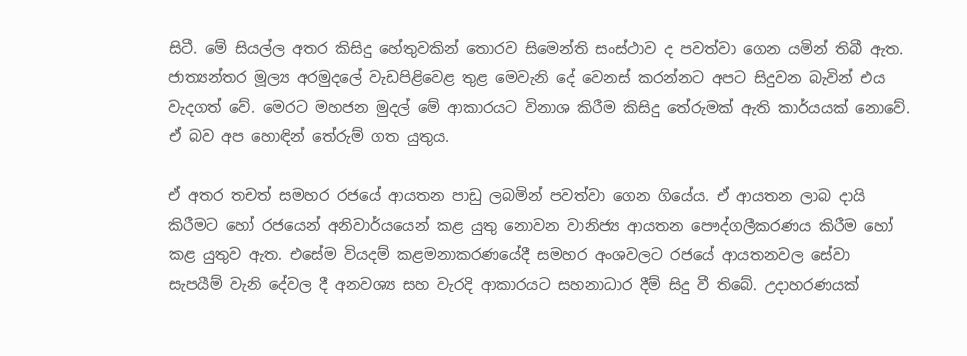සිටී. මේ සියල්ල අතර කිසිදු හේතුවකින් තොරව සිමෙන්ති සංස්ථාව ද පවත්වා ගෙන යමින් තිබී ඇත. ජාත්‍යන්තර මූල්‍ය අරමුදලේ වැඩපිළිවෙළ තුළ මෙවැනි දේ වෙනස් කරන්නට අපට සිදුවන බැවින් එය වැදගත් වේ. මෙරට මහජන මුදල් මේ ආකාරයට විනාශ කිරීම කිසිදු තේරුමක් ඇති කාර්යයක් නොවේ. ඒ බව අප හොඳින් තේරුම් ගත යුතුය.

ඒ අතර තචත් සමහර රජයේ ආයතන පාඩු ලබමින් පවත්වා ගෙන ගියේය. ඒ ආයතන ලාබ දායි කිරීමට හෝ රජයෙන් අනිවාර්යයෙන් කළ යුතු නොවන වානිජ්‍ය ආයතන පෞද්ගලීකරණය කිරීම හෝ කළ යුතුව ඇත. එසේම වියදම් කළමනාකරණයේදී සමහර අංශවලට රජයේ ආයතනවල සේවා සැපයීම් වැනි දේවල දී අනවශ්‍ය සහ වැරදි ආකාරයට සහනාධාර දීම් සිදු වී තිබේ. උදාහරණයක්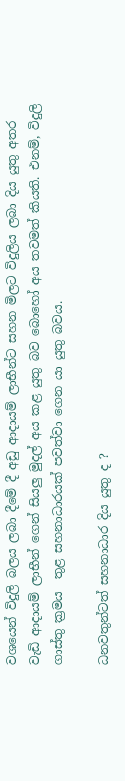වශයෙන් විදුලි බලය ලබා දීමේ දී අඩු ආදායම් ලාභීන්ට සහන මිලට විදුලිය ලබා දිය යුතු අතර වැඩි ආදායම් ලාභීන් ගෙන් සියලු මුදල් අය කළ යුතු බව බොහෝ අය තවමත් කියති. එනම්, විදුලි ගාස්තු ක්‍රමය  තුළ සහනාධාරයක් පවත්වා ගෙන යා යුතු බවය.

ධනවතුන්ටත් සහනාධාර දිය යුතු ද ?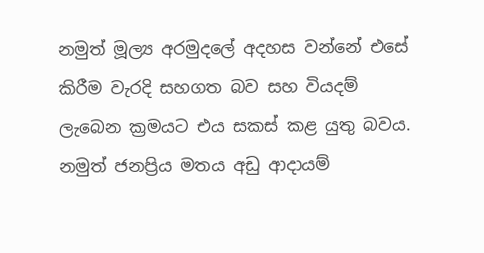නමුත් මූල්‍ය අරමුදලේ අදහස වන්නේ එසේ කිරීම වැරදි සහගත බව සහ වියදම් ලැබෙන ක්‍රමයට එය සකස් කළ යුතු බවය. නමුත් ජනප්‍රිය මතය අඩු ආදායම්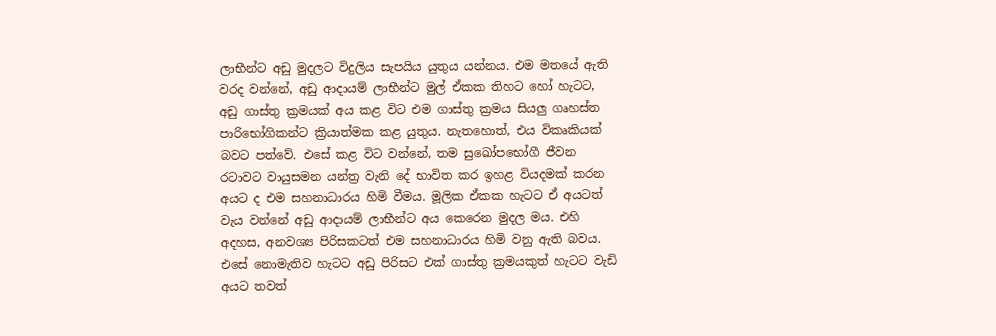ලාභීන්ට අඩු මුදලට විදුලිය සැපයිය යුතුය යන්නය. එම මතයේ ඇති වරද වන්නේ, අඩු ආදායම් ලාභීන්ට මුල් ඒකක තිහට හෝ හැටට, අඩු ගාස්තු ක්‍රමයක් අය කළ විට එම ගාස්තු ක්‍රමය සියලු ගෘහස්ත පාරිභෝගිකන්ට ක්‍රියාත්මක කළ යුතුය. නැතහොත්, එය විකෘකියක් බවට පත්වේ. එසේ කළ විට වන්නේ, තම සුඛෝපභෝගී ජීවන රටාවට වායුසමන යන්ත්‍ර වැනි දේ භාවිත කර ඉහළ වියදමක් කරන අයට ද එම සහනාධාරය හිමි වීමය. මූලික ඒකක හැටට ඒ අයටත් වැය වන්නේ අඩු ආදායම් ලාභීන්ට අය කෙරෙන මුදල මය. එහි අදහස, අනවශ්‍ය පිරිසකටත් එම සහනාධාරය හිමි වනු ඇති බවය. එසේ නොමැතිව හැටට අඩු පිරිසට එක් ගාස්තු ක්‍රමයකුත් හැටට වැඩි අයට තවත්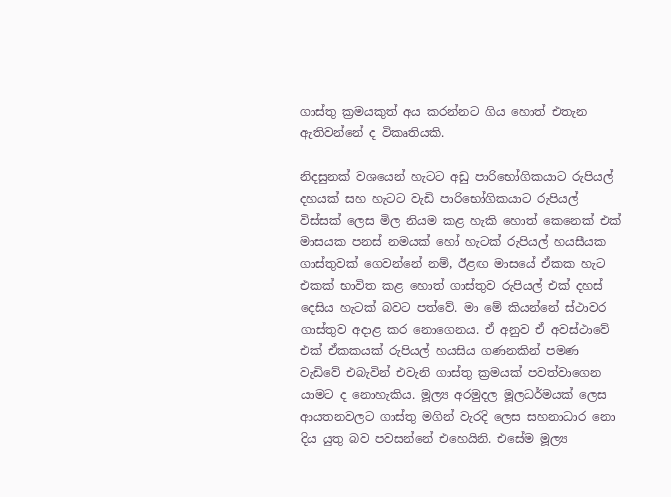ගාස්තු ක්‍රමයකුත් අය කරන්නට ගිය හොත් එතැන ඇතිවන්නේ ද විකෘතියකි.

නිදසුනක් වශයෙන් හැටට අඩු පාරිභෝගිකයාට රුපියල් දහයක් සහ හැටට වැඩි පාරිභෝගිකයාට රුපියල් විස්සක් ලෙස මිල නියම කළ හැකි හොත් කෙනෙක් එක් මාසයක පනස් නමයක් හෝ හැටක් රුපියල් හයසීයක ගාස්තුවක් ගෙවන්නේ නම්, ඊළඟ මාසයේ ඒකක හැට එකක් භාවිත කළ හොත් ගාස්තුව රුපියල් එක් දහස් දෙසිය හැටක් බවට පත්වේ. මා මේ කියන්නේ ස්ථාවර ගාස්තුව අදාළ කර නොගෙනය. ඒ අනුව ඒ අවස්ථාවේ එක් ඒකකයක් රුපියල් හයසිය ගණනකින් පමණ වැඩිවේ එබැවින් එවැනි ගාස්තු ක්‍රමයක් පවත්වාගෙන යාමට ද නොහැකිය. මූල්‍ය අරමුදල මූලධර්මයක් ලෙස ආයතනවලට ගාස්තු මගින් වැරදි ලෙස සහනාධාර නො දිය යුතු බව පවසන්නේ එහෙයිනි. එසේම මූල්‍ය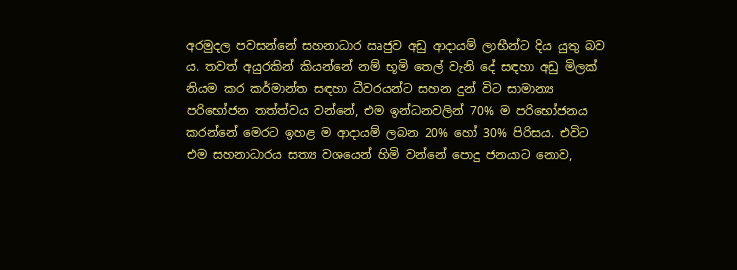අරමුදල පවසන්නේ සහනාධාර ඍජුව අඩු ආදායම් ලාභීන්ට දිය යුතු බව ය. තවත් අයුරකින් කියන්නේ නම් භූමි තෙල් වැනි දේ සඳහා අඩු මිලක් නියම කර කර්මාන්ත සඳහා ධීවරයන්ට සහන දුන් විට සාමාන්‍ය පරිභෝජන තත්ත්වය වන්නේ, එම ඉන්ධනවලින් 70% ම පරිභෝජනය කරන්නේ මෙරට ඉහළ ම ආදායම් ලබන 20% හෝ 30% පිරිසය. එවිට එම සහනාධාරය සත්‍ය වශයෙන් හිමි වන්නේ පොදු ජනයාට නොව,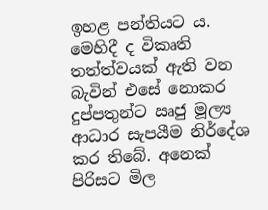ඉහළ පන්තියට ය. මෙහිදී ද විකෘති තත්ත්වයක් ඇති වන බැවින් එසේ නොකර දුප්පතුන්ට ඍජු මූල්‍ය ආධාර සැපයීම නිර්දේශ කර තිබේ. අනෙක් පිරිසට මිල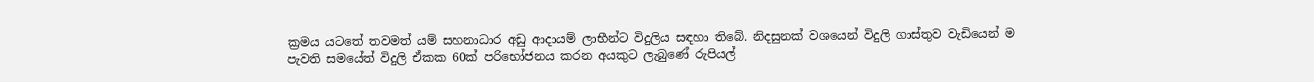ක්‍රමය යටතේ තවමත් යම් සහනාධාර අඩු ආදායම් ලාභීන්ට විදුලිය සඳහා තිබේ. නිදසුනක් වශයෙන් විදුලි ගාස්තුව වැඩියෙන් ම පැවති සමයේත් විදුලි ඒකක 60ක් පරිභෝජනය කරන අයකුට ලැබුණේ රුපියල්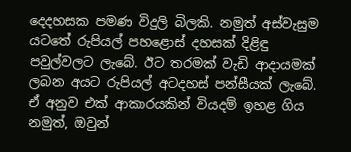දෙදහසක පමණ විදුලි බිලකි. නමුත් අස්වැසුම යටතේ රුපියල් පහළොස් දහසක් දිළිඳු පවුල්වලට ලැබේ. ඊට තරමක් වැඩි ආදායමක් ලබන අයට රුපියල් අටදහස් පන්සීයක් ලැබේ. ඒ අනුව එක් ආකාරයකින් වියදම් ඉහළ ගිය නමුත්, ඔවුන්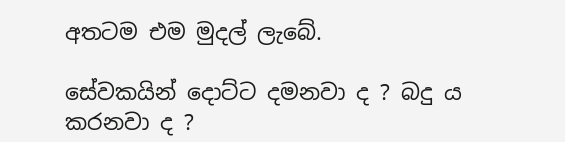අතටම එම මුදල් ලැබේ.

සේවකයින් දොට්ට දමනවා ද ? බදු ය කරනවා ද ?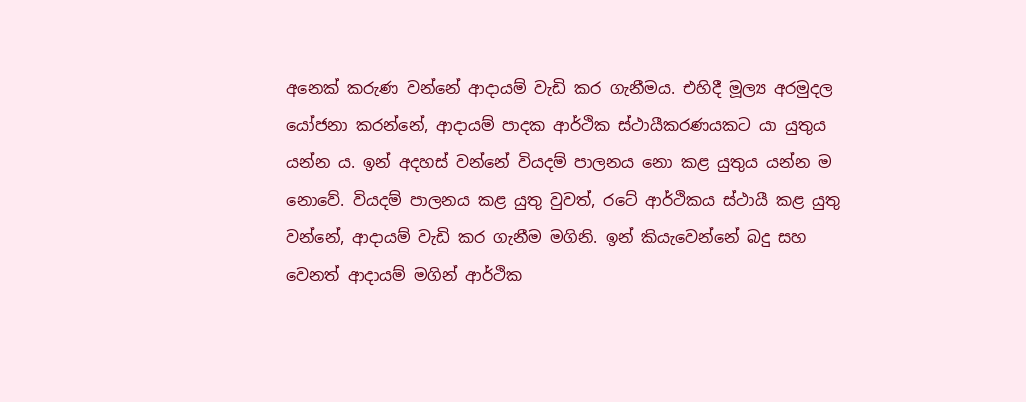අනෙක් කරුණ වන්නේ ආදායම් වැඩි කර ගැනීමය. එහිදී මූල්‍ය අරමුදල යෝජනා කරන්නේ, ආදායම් පාදක ආර්ථික ස්ථායීකරණයකට යා යුතුය යන්න ය. ඉන් අදහස් වන්නේ වියදම් පාලනය නො කළ යුතුය යන්න ම නොවේ. වියදම් පාලනය කළ යුතු වුවත්, රටේ ආර්ථිකය ස්ථායී කළ යුතු වන්නේ, ආදායම් වැඩි කර ගැනීම මගිනි. ඉන් කියැවෙන්නේ බදු සහ වෙනත් ආදායම් මගින් ආර්ථික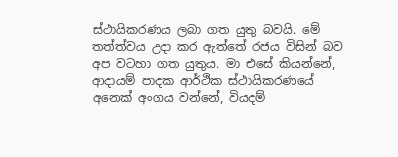ස්ථායිකරණය ලබා ගත යුතු බවයි. මේ තත්ත්වය උදා කර ඇත්තේ රජය විසින් බව අප වටහා ගත යුතුය. මා එසේ කියන්නේ, ආදායම් පාදක ආර්ථික ස්ථායිකරණයේ අනෙක් අංගය වන්නේ, වියදම්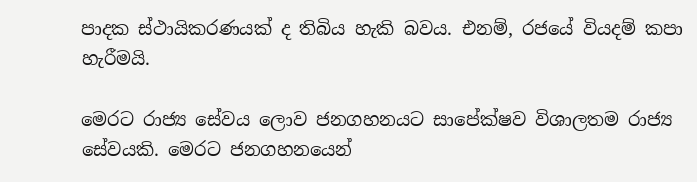පාදක ස්ථායිකරණයක් ද තිබිය හැකි බවය. එනම්, රජයේ වියදම් කපා හැරීමයි.

මෙරට රාජ්‍ය සේවය ලොව ජනගහනයට සාපේක්ෂව විශාලතම රාජ්‍ය සේවයකි. මෙරට ජනගහනයෙන්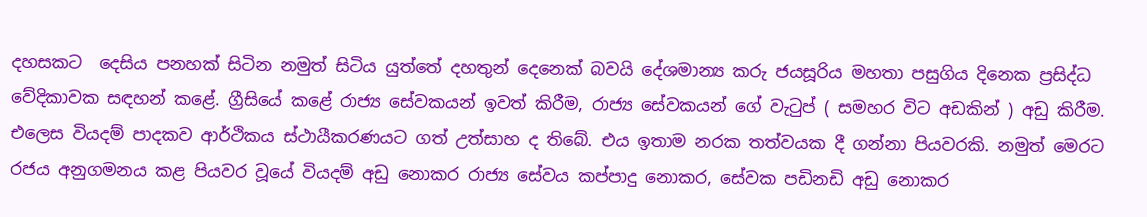දහසකට  දෙසිය පනහක් සිටින නමුත් සිටිය යුත්තේ දහතුන් දෙනෙක් බවයි දේශමාන්‍ය කරු ජයසූරිය මහතා පසුගිය දිනෙක ප්‍රසිද්ධ වේදිකාවක සඳහන් කළේ. ග්‍රීසියේ කළේ රාජ්‍ය සේවකයන් ඉවත් කිරීම, රාජ්‍ය සේවකයන් ගේ වැටුප් ( සමහර විට අඩකින් ) අඩු කිරීම. එලෙස වියදම් පාදකව ආර්ථිකය ස්ථායීකරණයට ගත් උත්සාහ ද තිබේ. එය ඉතාම නරක තත්වයක දී ගන්නා පියවරකි. නමුත් මෙරට රජය අනුගමනය කළ පියවර වූයේ වියදම් අඩු නොකර රාජ්‍ය සේවය කප්පාදු නොකර, සේවක පඩිනඩි අඩු නොකර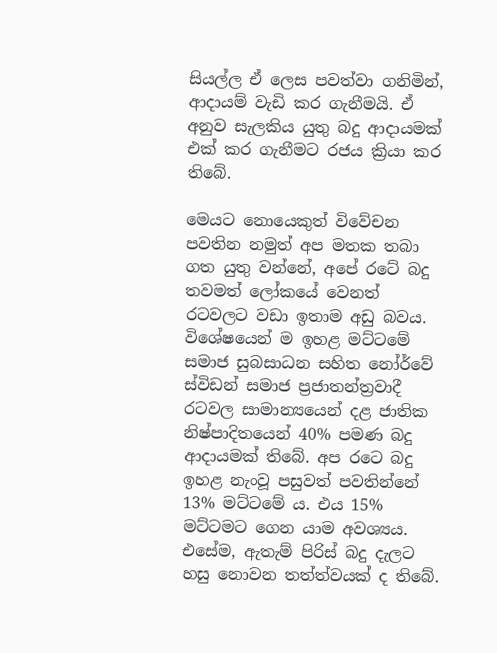සියල්ල ඒ ලෙස පවත්වා ගනිමින්, ආදායම් වැඩි කර ගැනීමයි. ඒ අනුව සැලකිය යුතු බදු ආදායමක් එක් කර ගැනීමට රජය ක්‍රියා කර තිබේ.

මෙයට නොයෙකුත් විවේචන පවතින නමුත් අප මතක තබා ගත යුතු වන්නේ, අපේ රටේ බදු තවමත් ලෝකයේ වෙනත් රටවලට වඩා ඉතාම අඩු බවය. විශේෂයෙන් ම ඉහළ මට්ටමේ සමාජ සුබසාධන සහිත නෝර්වේ ස්විඩන් සමාජ ප්‍රජාතන්ත්‍රවාදී රටවල සාමාන්‍යයෙන් දළ ජාතික නිෂ්පාදිතයෙන් 40% පමණ බදු ආදායමක් තිබේ. අප රටෙ බදු ඉහළ නැංවූ පසුවත් පවතින්නේ 13% මට්ටමේ ය. එය 15% මට්ටමට ගෙන යාම අවශ්‍යය. එසේම, ඇතැම් පිරිස් බදු දැලට හසු නොවන තත්ත්වයක් ද තිබේ.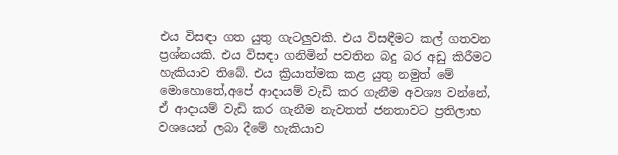එය විසඳා ගත යුතු ගැටලුවකි. එය විසඳීමට කල් ගතවන ප්‍රශ්නයකි. එය විසඳා ගනිමින් පවතින බදු බර අඩු කිරීමට හැකියාව තිබේ. එය ක්‍රියාත්මක කළ යුතු නමුත් මේ මොහොතේ,අපේ ආදායම් වැඩි කර ගැනීම අවශ්‍ය වන්නේ, ඒ ආදායම් වැඩි කර ගැනීම නැවතත් ජනතාවට ප්‍රතිලාභ වශයෙන් ලබා දීමේ හැකියාව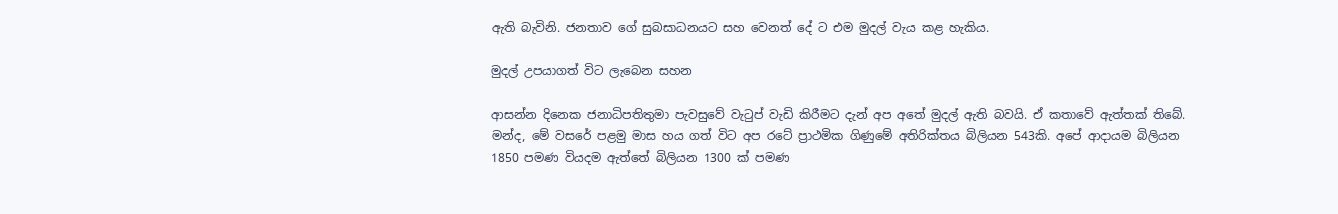ඇති බැවිනි. ජනතාව ගේ සුබසාධනයට සහ වෙනත් දේ ට එම මුදල් වැය කළ හැකිය.

මුදල් උපයාගත් විට ලැබෙන සහන

ආසන්න දිනෙක ජනාධිපතිතුමා පැවසුවේ වැටුප් වැඩි කිරීමට දැන් අප අතේ මුදල් ඇති බවයි. ඒ කතාවේ ඇත්තක් තිබේ. මන්ද, මේ වසරේ පළමු මාස හය ගත් විට අප රටේ ප්‍රාථමික ගිණුමේ අතිරික්තය බිලියන 543කි. අපේ ආදායම බිලියන 1850 පමණ වියදම ඇත්තේ බිලියන 1300 ක් පමණ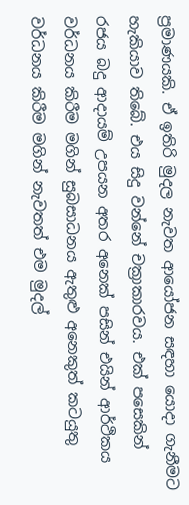ප්‍රමාණයකි. ඒ ඉතිරි මුදල නැවත ආයෝජන සඳහා යොදා ගැනීමට හැකියාව තිබේ. එය සිදු වන්නේ චක්‍රාකාරවය. එක් පසෙකින් රජය බදු ආදායම් උපයන අතර අනෙක් පසින් එයින් ආර්ථිකය වර්ධනය කිරීම මගින් සුබසාධනය ඇතුළු අනෙකුත් කටයුතු වර්ධනය කිරීම මගින් නැවතත් එම මුදල්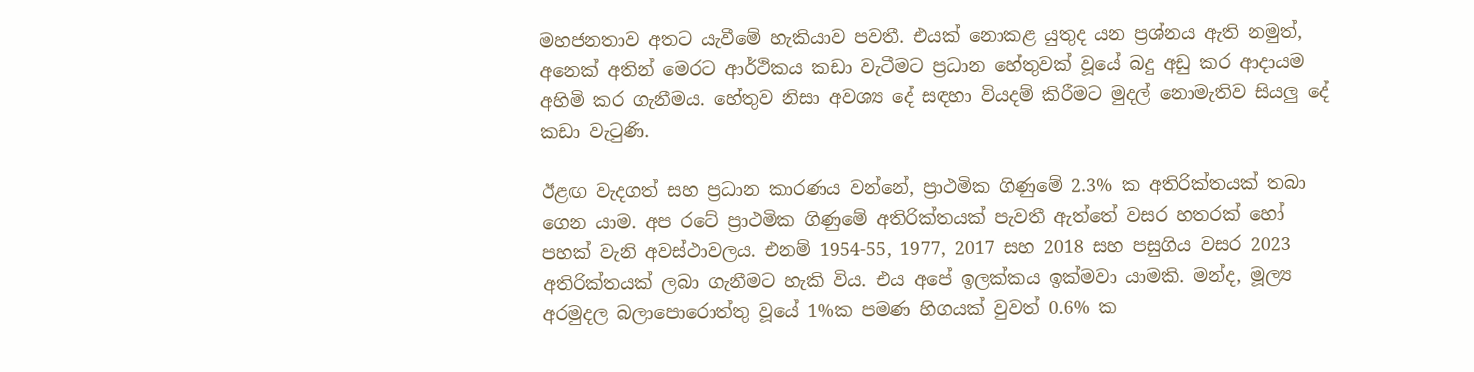මහජනතාව අතට යැවීමේ හැකියාව පවතී. එයක් නොකළ යුතුද යන ප්‍රශ්නය ඇති නමුත්, අනෙක් අතින් මෙරට ආර්ථිකය කඩා වැටීමට ප්‍රධාන හේතුවක් වූයේ බදු අඩු කර ආදායම අහිමි කර ගැනීමය. හේතුව නිසා අවශ්‍ය දේ සඳහා වියදම් කිරීමට මුදල් නොමැතිව සියලු දේ කඩා වැටුණි.

ඊළඟ වැදගත් සහ ප්‍රධාන කාරණය වන්නේ, ප්‍රාථමික ගිණුමේ 2.3% ක අතිරික්තයක් තබා ගෙන යාම. අප රටේ ප්‍රාථමික ගිණුමේ අතිරික්තයක් පැවතී ඇත්තේ වසර හතරක් හෝ පහක් වැනි අවස්ථාවලය. එනම් 1954-55, 1977, 2017 සහ 2018 සහ පසුගිය වසර 2023 අතිරික්තයක් ලබා ගැනීමට හැකි විය. එය අපේ ඉලක්කය ඉක්මවා යාමකි. මන්ද, මූල්‍ය අරමුදල බලාපොරොත්තු වූයේ 1%ක පමණ හිගයක් වුවත් 0.6% ක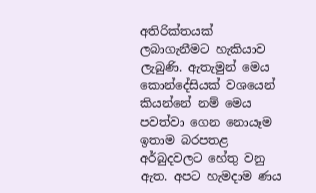අතිරික්තයක් ලබාගැනීමට හැකියාව ලැබුණි. ඇතැමුන් මෙය කොන්දේසියක් වශයෙන්  කියන්නේ නම් මෙය පවත්වා ගෙන නොයෑම ඉතාම බරපතළ අර්බුදවලට හේතු වනු ඇත. අපට හැමදාම ණය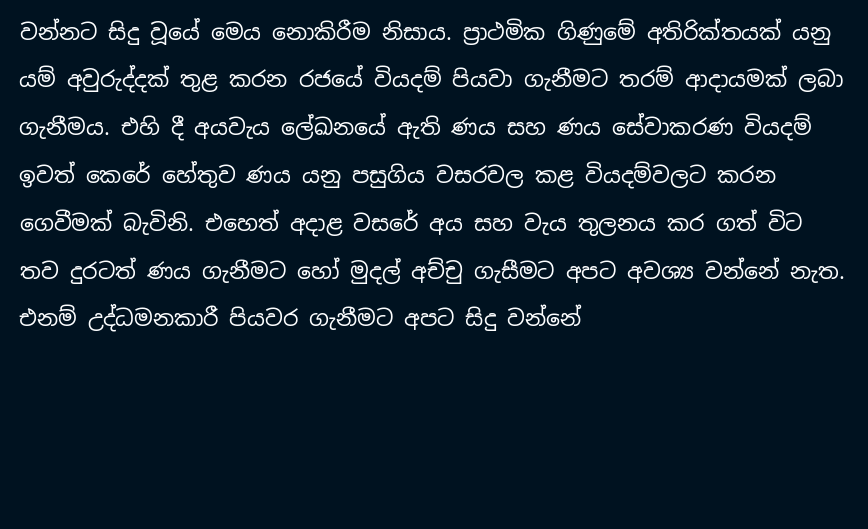වන්නට සිදු වූයේ මෙය නොකිරීම නිසාය. ප්‍රාථමික ගිණුමේ අතිරික්තයක් යනු යම් අවුරුද්දක් තුළ කරන රජයේ වියදම් පියවා ගැනීමට තරම් ආදායමක් ලබා ගැනීමය. එහි දී අයවැය ලේඛනයේ ඇති ණය සහ ණය සේවාකරණ වියදම් ඉවත් කෙරේ හේතුව ණය යනු පසුගිය වසරවල කළ වියදම්වලට කරන ගෙවීමක් බැවිනි. එහෙත් අදාළ වසරේ අය සහ වැය තුලනය කර ගත් විට තව දුරටත් ණය ගැනීමට හෝ මුදල් අච්චු ගැසීමට අපට අවශ්‍ය වන්නේ නැත. එනම් උද්ධමනකාරී පියවර ගැනීමට අපට සිදු වන්නේ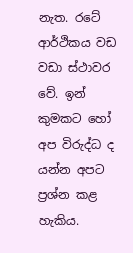නැත. රටේ ආර්ථිකය වඩ වඩා ස්ථාවර වේ. ඉන් කුමකට හෝ අප විරුද්ධ ද යන්න අපට ප්‍රශ්න කළ හැකිය.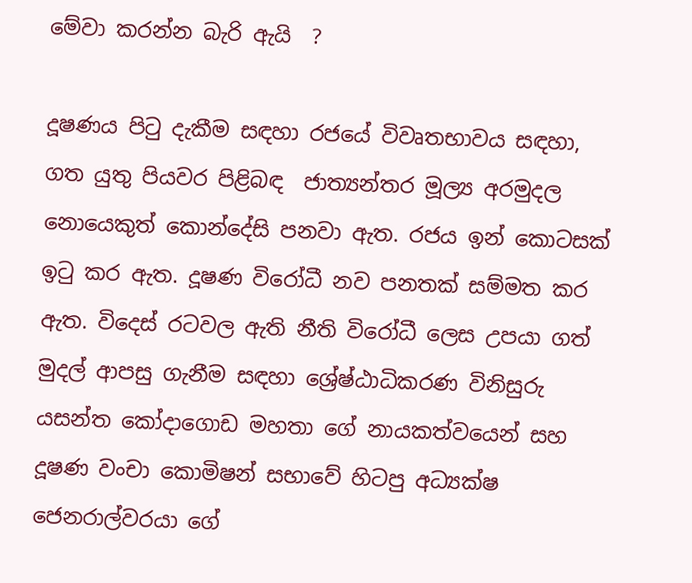මේවා කරන්න බැරි ඇයි  ?

දූෂණය පිටු දැකීම සඳහා රජයේ විවෘතභාවය සඳහා, ගත යුතු පියවර පිළිබඳ  ජාත්‍යන්තර මූල්‍ය අරමුදල නොයෙකුත් කොන්දේසි පනවා ඇත. රජය ඉන් කොටසක් ඉටු කර ඇත. දූෂණ විරෝධී නව පනතක් සම්මත කර ඇත. විදෙස් රටවල ඇති නීති විරෝධී ලෙස උපයා ගත් මුදල් ආපසු ගැනීම සඳහා ශ්‍රේෂ්ඨාධිකරණ විනිසුරු යසන්ත කෝදාගොඩ මහතා ගේ නායකත්වයෙන් සහ දූෂණ වංචා කොමිෂන් සභාවේ හිටපු අධ්‍යක්ෂ ජෙනරාල්වරයා ගේ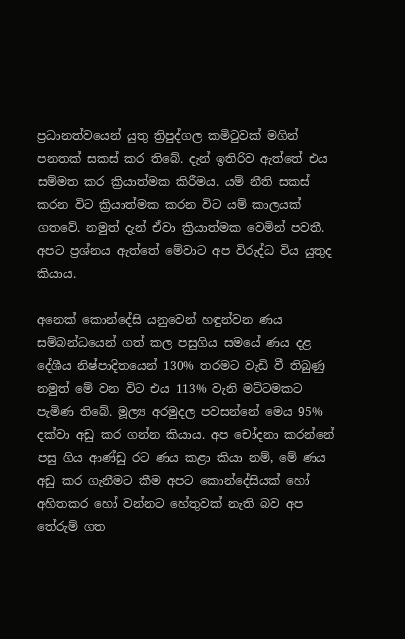ප්‍රධානත්වයෙන් යුතු ත්‍රිපුද්ගල කමිටුවක් මගින් පනතක් සකස් කර තිබේ. දැන් ඉතිරිව ඇත්තේ එය සම්මත කර ක්‍රියාත්මක කිරීමය. යම් නීති සකස් කරන විට ක්‍රියාත්මක කරන විට යම් කාලයක් ගතවේ. නමුත් දැන් ඒවා ක්‍රියාත්මක වෙමින් පවතී. අපට ප්‍රශ්නය ඇත්තේ මේවාට අප විරුද්ධ විය යුතුද කියාය.

අනෙක් කොන්දේසි යනුවෙන් හඳුන්වන ණය සම්බන්ධයෙන් ගත් කල පසුගිය සමයේ ණය දළ දේශීය නිෂ්පාදිතයෙන් 130% තරමට වැඩි වී තිබුණු නමුත් මේ වන විට එය 113% වැනි මට්ටමකට පැමිණ තිබේ. මූල්‍ය අරමුදල පවසන්නේ මෙය 95% දක්වා අඩු කර ගන්න කියාය. අප චෝදනා කරන්නේ පසු ගිය ආණ්ඩු රට ණය කළා කියා නම්, මේ ණය අඩු කර ගැනීමට කීම අපට කොන්දේසියක් හෝ අහිතකර හෝ වන්නට හේතුවක් නැති බව අප තේරුම් ගත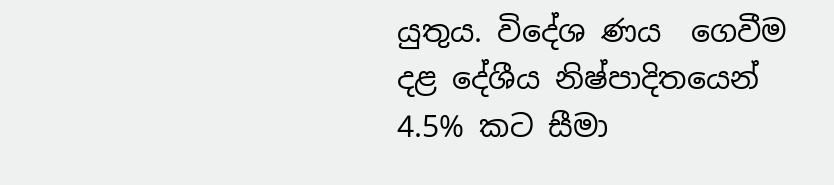යුතුය. විදේශ ණය  ගෙවීම දළ දේශීය නිෂ්පාදිතයෙන් 4.5% කට සීමා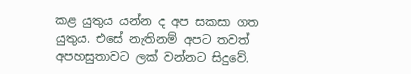කළ යුතුය යන්න ද අප සකසා ගත යුතුය. එසේ නැතිනම් අපට තවත් අපහසුතාවට ලක් වන්නට සිදුවේ.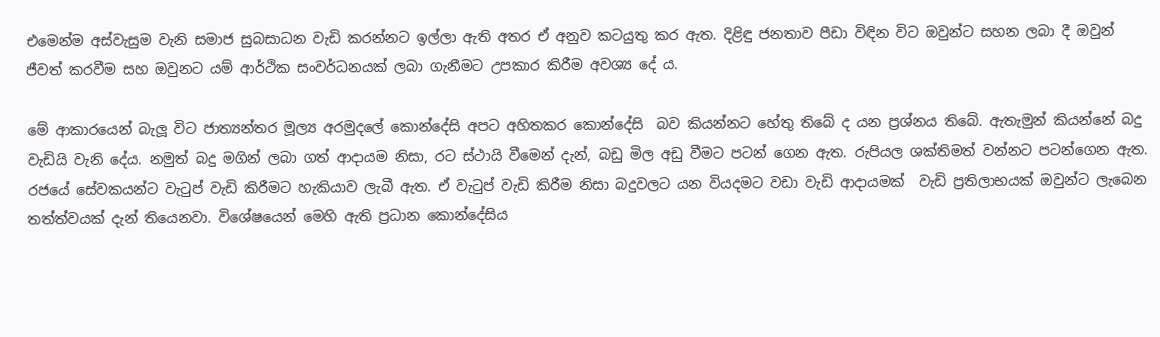එමෙන්ම අස්වැසුම වැනි සමාජ සුබසාධන වැඩි කරන්නට ඉල්ලා ඇති අතර ඒ අනුව කටයුතු කර ඇත. දිළිඳු ජනතාව පීඩා විඳින විට ඔවුන්ට සහන ලබා දී ඔවුන් ජීවත් කරවීම සහ ඔවුනට යම් ආර්ථික සංවර්ධනයක් ලබා ගැනීමට උපකාර කිරීම අවශ්‍ය දේ ය.

මේ ආකාරයෙන් බැලූ විට ජාත්‍යන්තර මූල්‍ය අරමුදලේ කොන්දේසි අපට අහිතකර කොන්දේසි  බව කියන්නට හේතු තිබේ ද යන ප්‍රශ්නය තිබේ. ඇතැමුන් කියන්නේ බදු වැඩියි වැනි දේය. නමුත් බදු මගින් ලබා ගත් ආදායම නිසා, රට ස්ථායි වීමෙන් දැන්, බඩු මිල අඩු වීමට පටන් ගෙන ඇත. රුපියල ශක්තිමත් වන්නට පටන්ගෙන ඇත. රජයේ සේවකයන්ට වැටුප් වැඩි කිරීමට හැකියාව ලැබී ඇත. ඒ වැටුප් වැඩි කිරීම නිසා බදුවලට යන වියදමට වඩා වැඩි ආදායමක්  වැඩි ප්‍රතිලාභයක් ඔවුන්ට ලැබෙන තත්ත්වයක් දැන් තියෙනවා. විශේෂයෙන් මෙහි ඇති ප්‍රධාන කොන්දේසිය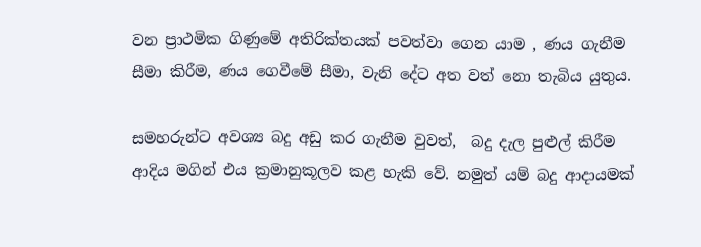වන ප්‍රාථමික ගිණුමේ අතිරික්තයක් පවත්වා ගෙන යාම , ණය ගැනීම සීමා කිරීම, ණය ගෙවීමේ සීමා, වැනි දේට අත වත් නො තැබිය යුතුය.

සමහරුන්ට අවශ්‍ය බදු අඩු කර ගැනීම වුවත්,  බදු දැල පුළුල් කිරීම ආදිය මගින් එය ක්‍රමානුකූලව කළ හැකි වේ. නමුත් යම් බදු ආදායමක්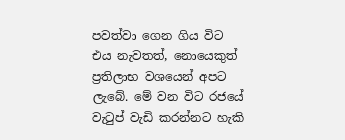පවත්වා ගෙන ගිය විට  එය නැවතත්, නොයෙකුත් ප්‍රතිලාභ වශයෙන් අපට ලැබේ. මේ වන විට රජයේ වැටුප් වැඩි කරන්නට හැකි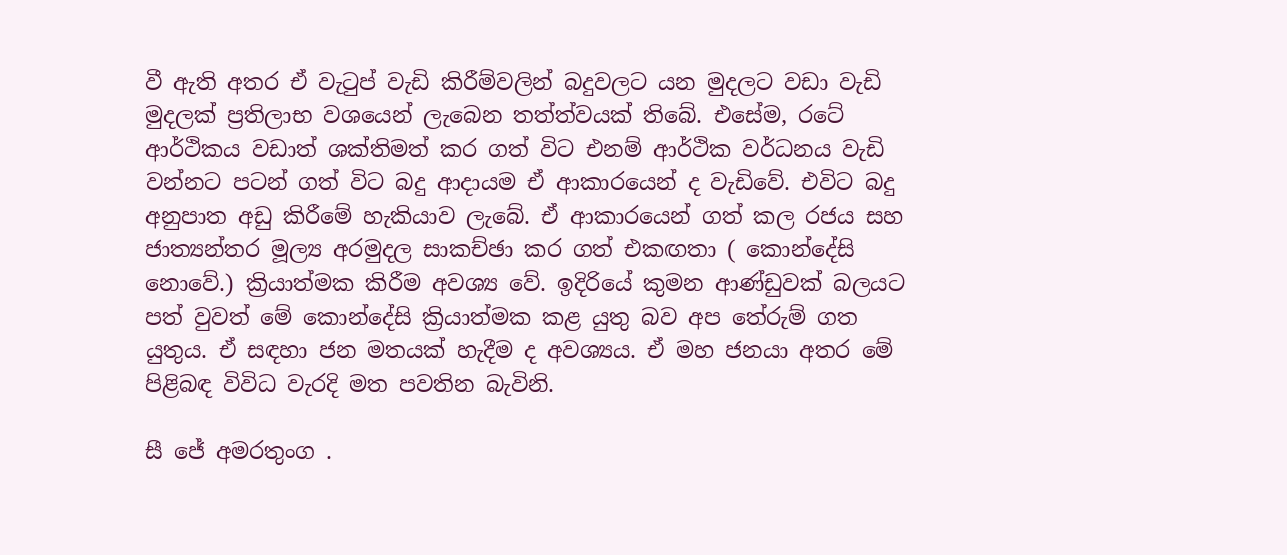වී ඇති අතර ඒ වැටුප් වැඩි කිරීම්වලින් බදුවලට යන මුදලට වඩා වැඩි මුදලක් ප්‍රතිලාභ වශයෙන් ලැබෙන තත්ත්වයක් තිබේ. එසේම, රටේ ආර්ථිකය වඩාත් ශක්තිමත් කර ගත් විට එනම් ආර්ථික වර්ධනය වැඩි වන්නට පටන් ගත් විට බදු ආදායම ඒ ආකාරයෙන් ද වැඩිවේ. එවිට බදු අනුපාත අඩු කිරීමේ හැකියාව ලැබේ. ඒ ආකාරයෙන් ගත් කල රජය සහ ජාත්‍යන්තර මූල්‍ය අරමුදල සාකච්ඡා කර ගත් එකඟතා ( කොන්දේසි නොවේ.) ක්‍රියාත්මක කිරීම අවශ්‍ය වේ. ඉදිරියේ කුමන ආණ්ඩුවක් බලයට පත් වුවත් මේ කොන්දේසි ක්‍රියාත්මක කළ යුතු බව අප තේරුම් ගත යුතුය. ඒ සඳහා ජන මතයක් හැදීම ද අවශ්‍යය. ඒ මහ ජනයා අතර මේ පිළිබඳ විවිධ වැරදි මත පවතින බැවිනි.

සී ජේ අමරතුංග .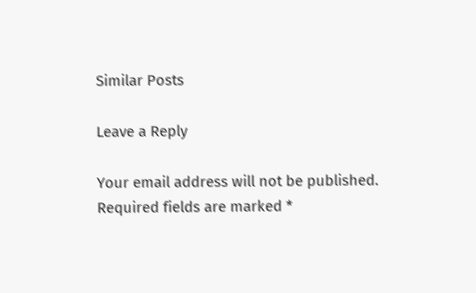Similar Posts

Leave a Reply

Your email address will not be published. Required fields are marked *